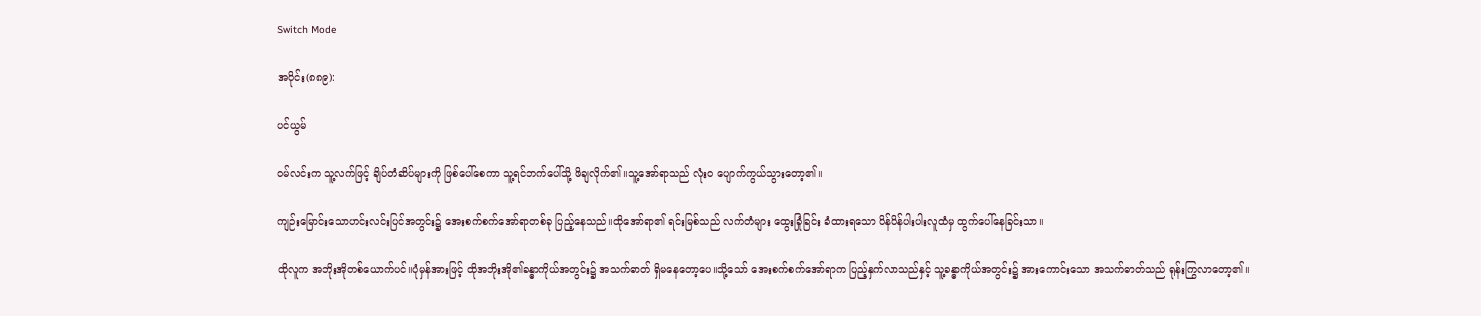Switch Mode

အပိုင်း(၈၈၉):

ပင်ယွမ်

ဝမ်လင်းက သူ့လက်ဖြင့် ချိပ်တံဆိပ်များကို ဖြစ်ပေါ်စေကာ သူ့ရင်ဘက်ပေါ်သို့ ဖိချလိုက်၏။သူ့အော်ရာသည် လုံးဝ ပျောက်ကွယ်သွားတော့၏။

ကျဉ်းမြောင်းသောဟင်းလင်းပြင်အတွင်း၌ အေးစက်စက်အော်ရာတစ်ခု ပြည့်နေသည်။ထိုအော်ရာ၏ ရင်းမြစ်သည် လက်တံများ ထွေးခြုံခြင်း ခံထားရသော ပိန်ပိန်ပါးပါးလူထံမှ ထွက်ပေါ်နေခြင်းသာ။

ထိုလူက အဘိုးအိုတစ်ယောက်ပင်။ပုံမှန်အားဖြင့် ထိုအဘိုးအို၏ခန္ဓာကိုယ်အတွင်း၌ အသက်ဓာတ် ရှိမနေတော့ပေ။သို့သော် အေးစက်စက်အော်ရာက ပြည့်နှက်လာသည်နှင့် သူ့ခန္ဓာကိုယ်အတွင်း၌ အားကောင်းသော အသက်ဓာတ်သည် ရုန်းကြွလာတော့၏။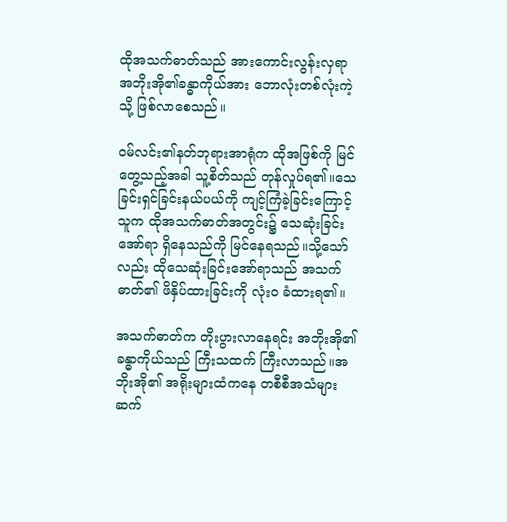ထိုအသက်ဓာတ်သည် အားကောင်းလွန်းလှရာ အဘိုးအို၏ခန္ဓာကိုယ်အား ဘောလုံးတစ်လုံးကဲ့သို့ ဖြစ်လာစေသည်။

ဝမ်လင်း၏နတ်ဘုရားအာရုံက ထိုအဖြစ်ကို မြင်တွေ့သည့်အခါ သူ့စိတ်သည် တုန်လှုပ်ရ၏။သေခြင်းရှင်ခြင်းနယ်ပယ်ကို ကျင့်ကြံခဲ့ခြင်းကြောင့် သူက ထိုအသက်ဓာတ်အတွင်း၌ သေဆုံးခြင်းအော်ရာ ရှိနေသည်ကို မြင်နေရသည်။သို့သော်လည်း ထိုသေဆုံးခြင်းအော်ရာသည် အသက်ဓာတ်၏ ဖိနှိပ်ထားခြင်းကို လုံးဝ ခံထားရ၏။

အသက်ဓာတ်က တိုးပွားလာနေရင်း အဘိုးအို၏ ခန္ဓာကိုယ်သည် ကြီးသထက် ကြီးလာသည်။အဘိုးအို၏ အရိုးများထံကနေ တစီစီအသံများ ဆက်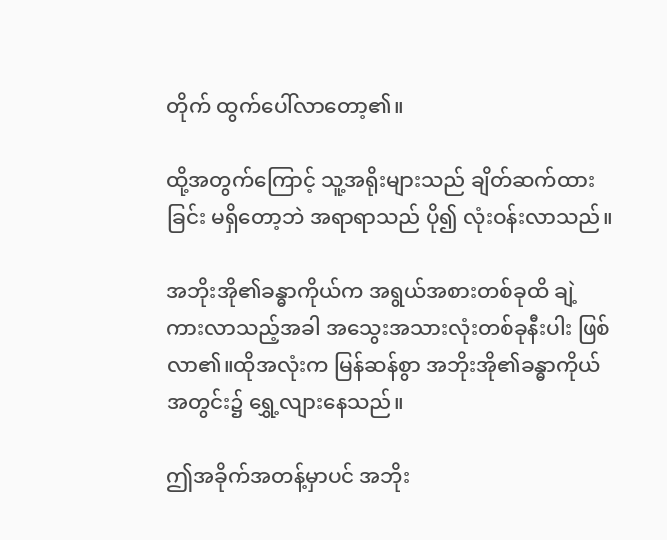တိုက် ထွက်ပေါ်လာတော့၏။

ထို့အတွက်ကြောင့် သူ့အရိုးများသည် ချိတ်ဆက်ထားခြင်း မရှိတော့ဘဲ အရာရာသည် ပို၍ လုံးဝန်းလာသည်။

အဘိုးအို၏ခန္ဓာကိုယ်က အရွယ်အစားတစ်ခုထိ ချဲ့ကားလာသည့်အခါ အသွေးအသားလုံးတစ်ခုနီးပါး ဖြစ်လာ၏။ထိုအလုံးက မြန်ဆန်စွာ အဘိုးအို၏ခန္ဓာကိုယ်အတွင်း၌ ရွှေ့လျားနေသည်။

ဤအခိုက်အတန့်မှာပင် အဘိုး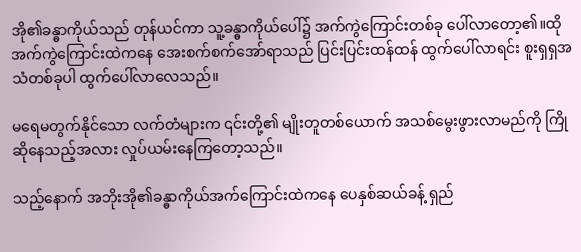အို၏ခန္ဓာကိုယ်သည် တုန်ယင်ကာ သူ့ခန္ဓာကိုယ်ပေါ်၌ အက်ကွဲကြောင်းတစ်ခု ပေါ်လာတော့၏။ထိုအက်ကွဲကြောင်းထဲကနေ အေးစက်စက်အော်ရာသည် ပြင်းပြင်းထန်ထန် ထွက်ပေါ်လာရင်း စူးရှရှအသံတစ်ခုပါ ထွက်ပေါ်လာလေသည်။

မရေမတွက်နိုင်သော လက်တံများက ၎င်းတို့၏ မျိုးတူတစ်ယောက် အသစ်မွေးဖွားလာမည်ကို ကြိုဆိုနေသည့်အလား လှုပ်ယမ်းနေကြတော့သည်။

သည့်နောက် အဘိုးအို၏ခန္ဓာကိုယ်အက်ကြောင်းထဲကနေ ပေနှစ်ဆယ်ခန့် ရှည်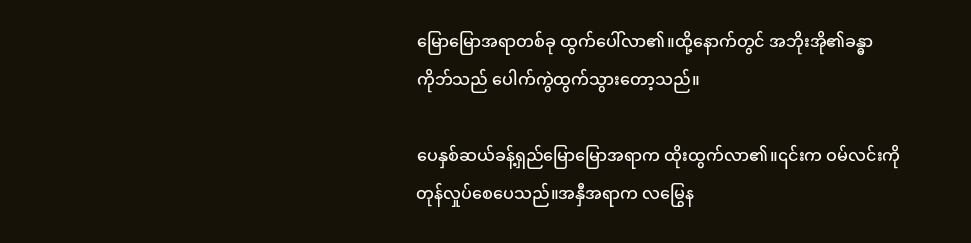မြောမြောအရာတစ်ခု ထွက်ပေါ်လာ၏။ထို့နောက်တွင် အဘိုးအို၏ခန္ဓာကိုဘ်သည် ပေါက်ကွဲထွက်သွားတော့သည်။

ပေနှစ်ဆယ်ခန့်ရှည်မြောမြောအရာက ထိုးထွက်လာ၏။၎င်းက ဝမ်လင်းကို တုန်လှုပ်စေပေသည်။အနှီအရာက လမြွေန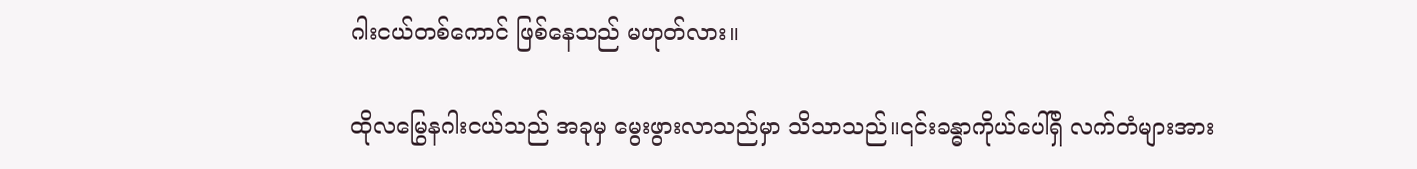ဂါးငယ်တစ်ကောင် ဖြစ်နေသည် မဟုတ်လား။

ထိုလမြွေနဂါးငယ်သည် အခုမှ မွေးဖွားလာသည်မှာ သိသာသည်။၎င်းခန္ဓာကိုယ်ပေါ်ရှိ လက်တံများအား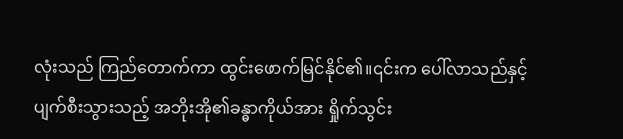လုံးသည် ကြည်တောက်ကာ ထွင်းဖောက်မြင်နိုင်၏။၎င်းက ပေါ်လာသည်နှင့် ပျက်စီးသွားသည့် အဘိုးအို၏ခန္ဓာကိုယ်အား ရှိုက်သွင်း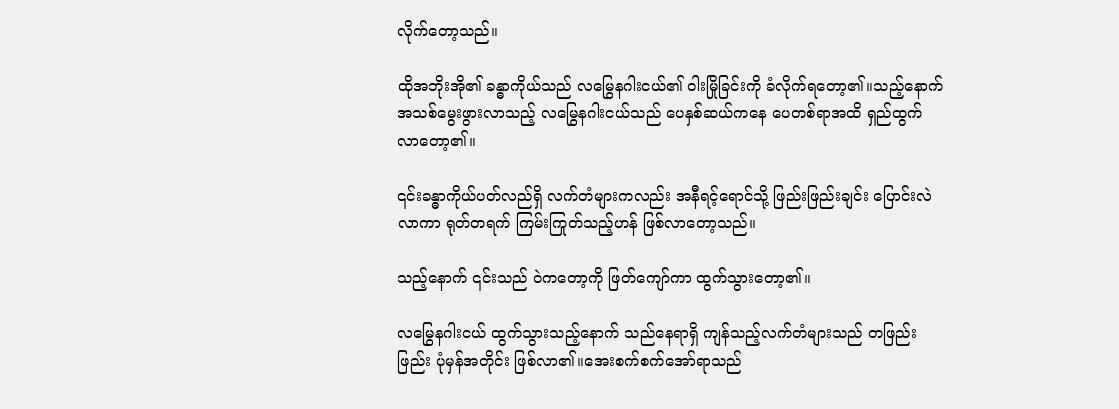လိုက်တော့သည်။

ထိုအဘိုးအို၏ ခန္ဓာကိုယ်သည် လမြွေနဂါးငယ်၏ ဝါးမြိုခြင်းကို ခံလိုက်ရတော့၏။သည့်နောက် အသစ်မွေးဖွားလာသည့် လမြွေနဂါးငယ်သည် ပေနှစ်ဆယ်ကနေ ပေတစ်ရာအထိ ရှည်ထွက်လာတော့၏။

၎င်းခန္ဓာကိုယ်ပတ်လည်ရှိ လက်တံများကလည်း အနီရင့်ရောင်သို့ ဖြည်းဖြည်းချင်း ပြောင်းလဲလာကာ ရုတ်တရက် ကြမ်းကြုတ်သည့်ဟန် ဖြစ်လာတော့သည်။

သည့်နောက် ၎င်းသည် ဝဲကတော့ကို ဖြတ်ကျော်ကာ ထွက်သွားတော့၏။

လမြွေနဂါးငယ် ထွက်သွားသည့်နောက် သည်နေရာရှိ ကျန်သည့်လက်တံများသည် တဖြည်းဖြည်း ပုံမှန်အတိုင်း ဖြစ်လာ၏။အေးစက်စက်အော်ရာသည်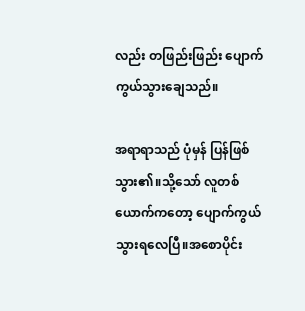လည်း တဖြည်းဖြည်း ပျောက်ကွယ်သွားချေသည်။

အရာရာသည် ပုံမှန် ပြန်ဖြစ်သွား၏။သို့သော် လူတစ်ယောက်ကတော့ ပျောက်ကွယ်သွားရလေပြီ။အစောပိုင်း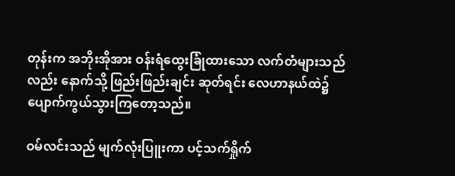တုန်းက အဘိုးအိုအား ဝန်းရံထွေးခြုံထားသော လက်တံများသည်လည်း နောက်သို့ ဖြည်းဖြည်းချင်း ဆုတ်ရင်း လေဟာနယ်ထဲ၌ ပျောက်ကွယ်သွားကြတော့သည်။

ဝမ်လင်းသည် မျက်လုံးပြူးကာ ပင့်သက်ရှိုက်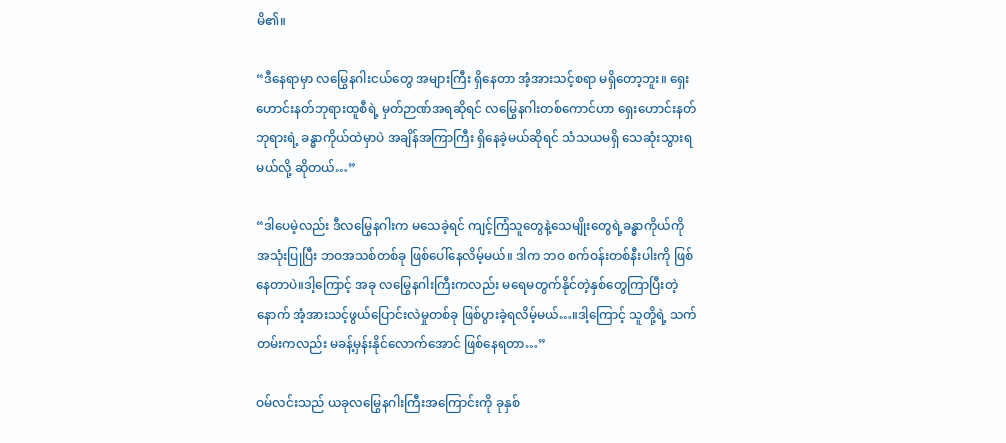မိ၏။

“ဒီနေရာမှာ လမြွေနဂါးငယ်တွေ အများကြီး ရှိနေတာ အံ့အားသင့်စရာ မရှိတော့ဘူး။ ရှေးဟောင်းနတ်ဘုရားထူစီရဲ့ မှတ်ဉာဏ်အရဆိုရင် လမြွေနဂါးတစ်ကောင်ဟာ ရှေးဟောင်းနတ်ဘုရားရဲ့ ခန္ဓာကိုယ်ထဲမှာပဲ အချိန်အကြာကြီး ရှိနေခဲ့မယ်ဆိုရင် သံသယမရှိ သေဆုံးသွားရမယ်လို့ ဆိုတယ်…”

“ဒါပေမဲ့လည်း ဒီလမြွေနဂါးက မသေခဲ့ရင် ကျင့်ကြံသူတွေနဲ့သေမျိုးတွေရဲ့ခန္ဓာကိုယ်ကို အသုံးပြုပြီး ဘဝအသစ်တစ်ခု ဖြစ်ပေါ်နေလိမ့်မယ်။ ဒါက ဘဝ စက်ဝန်းတစ်နီးပါးကို ဖြစ်နေတာပဲ။ဒါ့ကြောင့် အခု လမြွေနဂါးကြီးကလည်း မရေမတွက်နိုင်တဲ့နှစ်တွေကြာပြီးတဲ့နောက် အံ့အားသင့်ဖွယ်ပြောင်းလဲမှုတစ်ခု ဖြစ်ပွားခဲ့ရလိမ့်မယ်…။ဒါ့ကြောင့် သူတို့ရဲ့ သက်တမ်းကလည်း မခန့်မှန်းနိုင်လောက်အောင် ဖြစ်နေရတာ…”

ဝမ်လင်းသည် ယခုလမြွေနဂါးကြီးအကြောင်းကို ခုနှစ်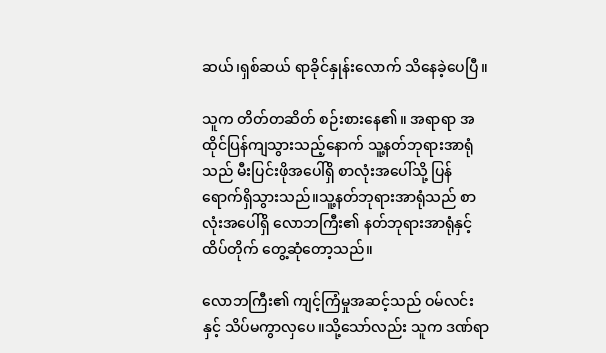ဆယ်၊ရှစ်ဆယ် ရာခိုင်နှုန်းလောက် သိနေခဲ့ပေပြီ။

သူက တိတ်တဆိတ် စဉ်းစားနေ၏။ အရာရာ အထိုင်ပြန်ကျသွားသည့်နောက် သူ့နတ်ဘုရားအာရုံသည် မီးပြင်းဖိုအပေါ်ရှိ စာလုံးအပေါ်သို့ ပြန်ရောက်ရှိသွားသည်။သူ့နတ်ဘုရားအာရုံသည် စာလုံးအပေါ်ရှိ လောဘကြီး၏ နတ်ဘုရားအာရုံနှင့် ထိပ်တိုက် တွေ့ဆုံတော့သည်။

လောဘကြီး၏ ကျင့်ကြံမှုအဆင့်သည် ဝမ်လင်းနှင့် သိပ်မကွာလှပေ။သို့သော်လည်း သူက ဒဏ်ရာ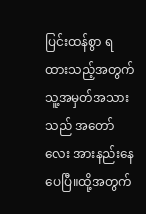ပြင်းထန်စွာ ရထားသည့်အတွက် သူ့အမှတ်အသားသည် အတော်လေး အားနည်းနေပေပြီ။ထို့အတွက်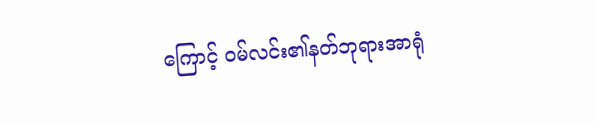ကြောင့် ဝမ်လင်း၏နတ်ဘုရားအာရုံ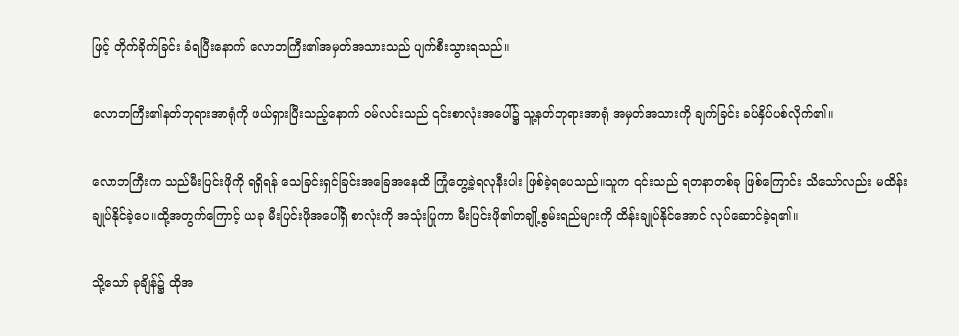ဖြင့် တိုက်ခိုက်ခြင်း ခံရပြီးနောက် လောဘကြီး၏အမှတ်အသားသည် ပျက်စီးသွားရသည်။

လောဘကြီး၏နတ်ဘုရားအာရုံကို ဖယ်ရှားပြီးသည့်နောက် ဝမ်လင်းသည် ၎င်းစာလုံးအပေါ်၌ သူ့နတ်ဘုရားအာရုံ အမှတ်အသားကို ချက်ခြင်း ခပ်နှိပ်ပစ်လိုက်၏။

လောဘကြီးက သည်မီးပြင်းဖိုကို ရရှိရန် သေခြင်းရှင်ခြင်းအခြေအနေထိ ကြုံတွေ့ခဲ့ရလုနီးပါး ဖြစ်ခဲ့ရပေသည်။သူက ၎င်းသည် ရတနာတစ်ခု ဖြစ်ကြောင်း သိသော်လည်း မထိန်းချုပ်နိုင်ခဲ့ပေ။ထို့အတွက်ကြောင့် ယခု မီးပြင်းဖိုအပေါ်ရှိ စာလုံးကို အသုံးပြုကာ မီးပြင်းဖို၏တချို့စွမ်းရည်များကို ထိန်းချုပ်နိုင်အောင် လုပ်ဆောင်ခဲ့ရ၏။

သို့သော် ခုချိန်၌ ထိုအ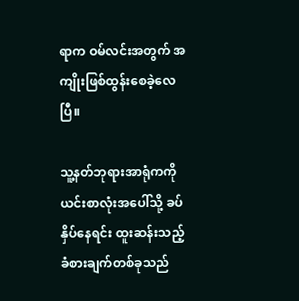ရာက ဝမ်လင်းအတွက် အကျိုးဖြစ်ထွန်းစေခဲ့လေပြီ။

သူ့နတ်ဘုရားအာရုံကကို ယင်းစာလုံးအပေါ်သို့ ခပ်နှိပ်နေရင်း ထူးဆန်းသည့်ခံစားချက်တစ်ခုသည်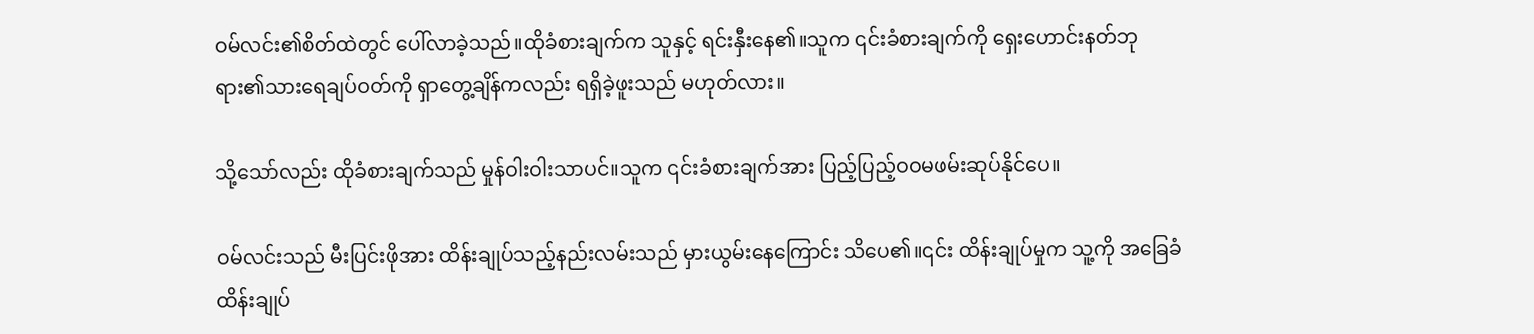ဝမ်လင်း၏စိတ်ထဲတွင်‌ ပေါ်လာခဲ့သည်။ထိုခံစားချက်က သူနှင့် ရင်းနှီးနေ၏။သူက ၎င်းခံစားချက်ကို ရှေးဟောင်းနတ်ဘုရား၏သားရေချပ်ဝတ်ကို ရှာတွေ့ချိန်ကလည်း ရရှိခဲ့ဖူးသည် မဟုတ်လား။

သို့သော်လည်း ထိုခံစားချက်သည် မှုန်ဝါးဝါးသာပင်။သူက ၎င်းခံစားချက်အား ပြည့်ပြည့်ဝဝမဖမ်းဆုပ်နိုင်ပေ။

ဝမ်လင်းသည် မီးပြင်းဖိုအား ထိန်းချုပ်သည့်နည်းလမ်းသည် မှားယွမ်းနေကြောင်း သိပေ၏။၎င်း ထိန်းချုပ်မှုက သူ့ကို အခြေခံထိန်းချုပ်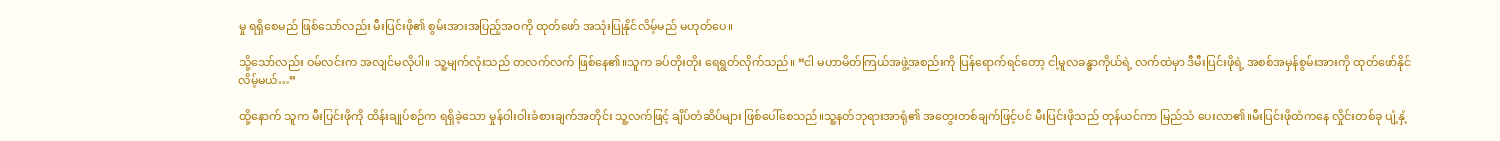မှု ရရှိစေမည် ဖြစ်သော်လည်း မီးပြင်းဖို၏ စွမ်းအားအပြည့်အဝကို ထုတ်ဖော် အသုံးပြုနိုင်လိမ့်မည် မဟုတ်ပေ။

သို့သော်လည်း ဝမ်လင်းက အလျင်မလိုပါ။ သူ့မျက်လုံးသည် တလက်လက် ဖြစ်နေ၏။သူက ခပ်တိုးတိုး ရေရွတ်လိုက်သည်။ “ငါ မဟာမိတ်ကြယ်အဖွဲ့အစည်းကို ပြန်ရောက်ရင်တော့ ငါ့မူလခန္ဓာကိုယ်ရဲ့ လက်ထဲမှာ ဒီမီးပြင်းဖိုရဲ့ အစစ်အမှန်စွမ်းအားကို ထုတ်ဖော်နိုင်လိမ့်မယ်…”

ထို့နောက် သူက မီးပြင်းဖိုကို ထိန်းချုပ်စဉ်က ရရှိခဲ့သော မှုန်ဝါးဝါးခံစားချက်အတိုင်း သူ့လက်ဖြင့် ချိပ်တံဆိပ်များ ဖြစ်ပေါ်စေသည်။သူ့နတ်ဘုရားအာရုံ၏ အတွေးတစ်ချက်ဖြင့်ပင် မီးပြင်းဖိုသည် တုန်ယင်ကာ မြည်သံ ပေးလာ၏။မီးပြင်းဖိုထံကနေ လှိုင်းတစ်ခု ပျံ့နှံ့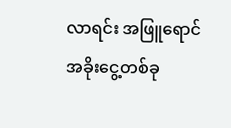လာရင်း အဖြူရောင်အခိုးငွေ့တစ်ခု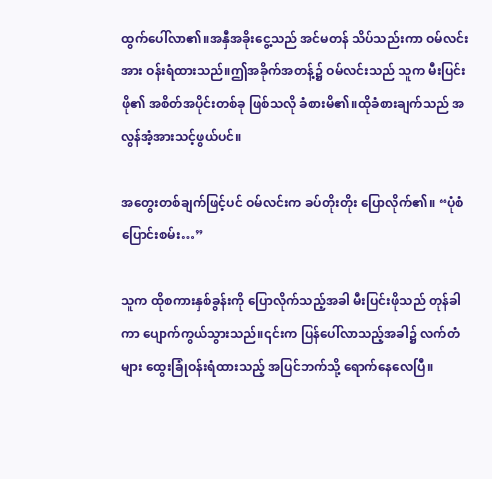ထွက်ပေါ်လာ၏။အနှီအခိုးငွေ့သည် အင်မတန် သိပ်သည်းကာ ဝမ်လင်းအား ဝန်းရံထားသည်။ဤအခိုက်အတန့်၌ ဝမ်လင်းသည် သူက မီးပြင်းဖို၏ အစိတ်အပိုင်းတစ်ခု ဖြစ်သလို ခံစားမိ၏။ထိုခံစားချက်သည် အလွန်အံ့အားသင့်ဖွယ်ပင်။

အတွေးတစ်ချက်ဖြင့်ပင် ဝမ်လင်းက ခပ်တိုးတိုး ပြောလိုက်၏။ “ပုံစံပြောင်းစမ်း…”

သူက ထိုစကားနှစ်ခွန်းကို ပြောလိုက်သည့်အခါ မီးပြင်းဖိုသည် တုန်ခါကာ ပျောက်ကွယ်သွားသည်။၎င်းက ပြန်ပေါ်လာသည့်အခါ၌ လက်တံများ ထွေးခြုံဝန်းရံထားသည့် အပြင်ဘက်သို့ ရောက်နေလေပြီ။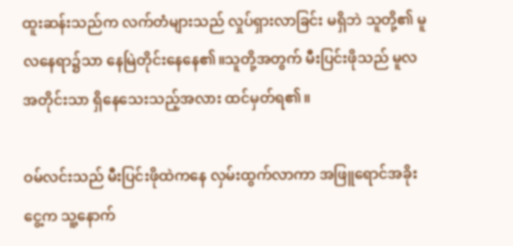ထူးဆန်းသည်က လက်တံများသည် လှုပ်ရှားလာခြင်း မရှိဘဲ သူတို့၏ မူလနေရာ၌သာ နေမြဲတိုင်းနေနေ၏။သူတို့အတွက် မီးပြင်းဖိုသည် မူလအတိုင်းသာ ရှိနေသေးသည့်အလား ထင်မှတ်ရ၏။

ဝမ်လင်းသည် မီးပြင်းဖိုထဲကနေ လှမ်းထွက်လာကာ အဖြူရောင်အခိုးငွေ့က သူ့နောက်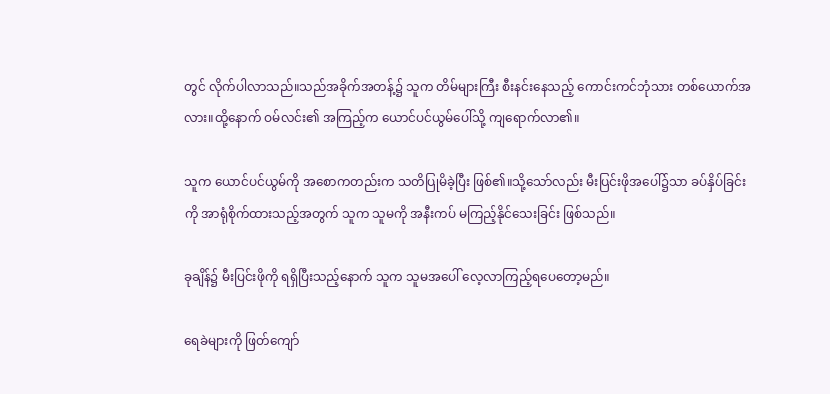တွင် လိုက်ပါလာသည်။သည်အခိုက်အတန့်၌ သူက တိမ်များကြီး စီးနင်းနေသည့် ကောင်းကင်ဘုံသား တစ်ယောက်အလား။ထို့နောက် ဝမ်လင်း၏ အကြည့်က ယောင်ပင်ယွမ်ပေါ်သို့ ကျရောက်လာ၏။

သူက ယောင်ပင်ယွမ်ကို အစောကတည်းက သတိပြုမိခဲ့ပြီး ဖြစ်၏။သို့သော်လည်း မီးပြင်းဖိုအပေါ်၌သာ ခပ်နှိပ်ခြင်းကို အာရုံစိုက်ထားသည့်အတွက် သူက သူမကို အနီးကပ် မကြည့်နိုင်သေးခြင်း ဖြစ်သည်။

ခုချိန်၌ မီးပြင်းဖိုကို ရရှိပြီးသည့်နောက် သူက သူမအပေါ် လေ့လာကြည့်ရပေတော့မည်။

ရေခဲများကို ဖြတ်ကျော်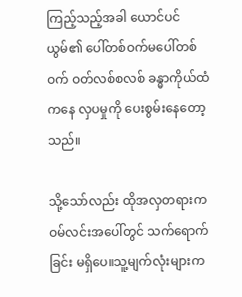ကြည့်သည့်အခါ ယောင်ပင်ယွမ်၏ ပေါ်တစ်ဝက်မပေါ်တစ်ဝက် ဝတ်လစ်စလစ် ခန္ဓာကိုယ်ထံကနေ လှပမှုကို ပေးစွမ်းနေတော့သည်။

သို့သော်လည်း ထိုအလှတရားက ဝမ်လင်းအပေါ်တွင် သက်ရောက်ခြင်း မရှိပေ။သူ့မျက်လုံးများက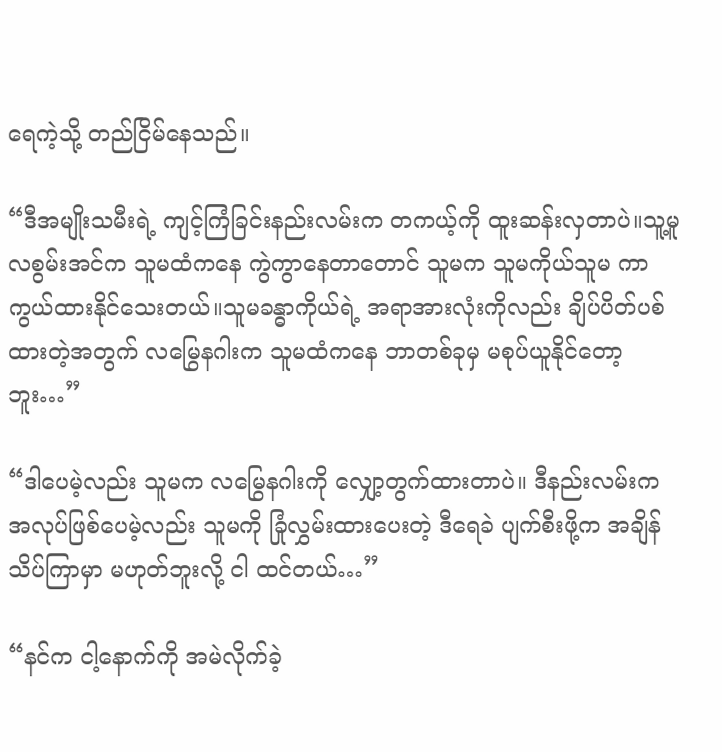ရေကဲ့သို့ တည်ငြိမ်နေသည်။

“ဒီအမျိုးသမီးရဲ့ ကျင့်ကြံခြင်းနည်းလမ်းက တကယ့်ကို ထူးဆန်းလှတာပဲ။သူ့မူလစွမ်းအင်က သူမထံကနေ ကွဲကွာနေတာတောင် သူမက သူမကိုယ်သူမ ကာကွယ်ထားနိုင်သေးတယ်။သူမခန္ဓာကိုယ်ရဲ့ အရာအားလုံးကိုလည်း ချိပ်ပိတ်ပစ်ထားတဲ့အတွက် လမြွေနဂါးက သူမထံကနေ ဘာတစ်ခုမှ မစုပ်ယူနိုင်တော့ဘူး…”

“ဒါပေမဲ့လည်း သူမက လမြွေနဂါးကို လျှော့တွက်ထားတာပဲ။ ဒီနည်းလမ်းက အလုပ်ဖြစ်ပေမဲ့လည်း သူမကို ခြုံလွှမ်းထားပေးတဲ့ ဒီရေခဲ ပျက်စီးဖို့က အချိန်သိပ်ကြာမှာ မဟုတ်ဘူးလို့ ငါ ထင်တယ်…”

“နင်က ငါ့နောက်ကို အမဲလိုက်ခဲ့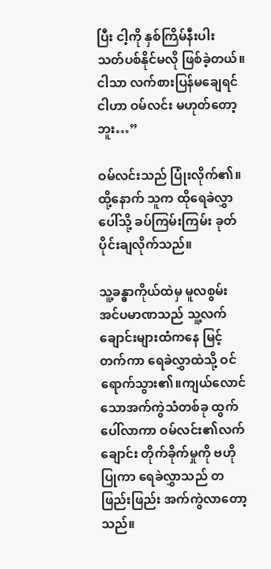ပြီး ငါ့ကို နှစ်ကြိမ်နီးပါး သတ်ပစ်နိုင်မလို ဖြစ်ခဲ့တယ်။ငါသာ လက်စားပြန်မချေရင် ငါဟာ ဝမ်လင်း မဟုတ်တော့ဘူး…”

ဝမ်လင်းသည် ပြုံးလိုက်၏။ထို့နောက် သူက ထိုရေခဲလွှာပေါ်သို့ ခပ်ကြမ်းကြမ်း ခုတ်ပိုင်းချလိုက်သည်။

သူ့ခန္ဓာကိုယ်ထဲမှ မူလစွမ်းအင်ပမာဏသည် သူ့လက်ချောင်းများထံကနေ မြင့်တက်ကာ ရေခဲလွှာထဲသို့ ဝင်ရောက်သွား၏။ကျယ်လောင်သောအက်ကွဲသံတစ်ခု ထွက်ပေါ်လာကာ ဝမ်လင်း၏လက်ချောင်း တိုက်ခိုက်မှုကို ဗဟိုပြုကာ ရေခဲလွှာသည် တဖြည်းဖြည်း အက်ကွဲလာတော့သည်။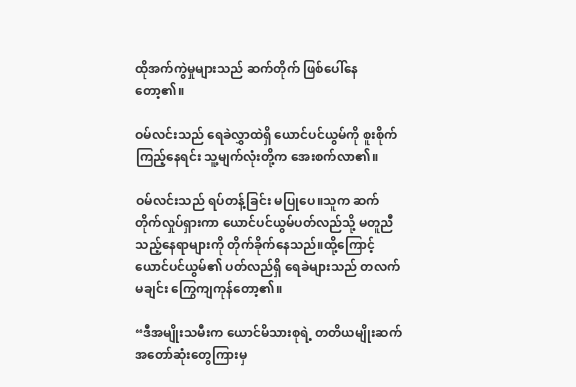ထိုအက်ကွဲမှုများသည် ဆက်တိုက် ဖြစ်ပေါ်နေတော့၏။

ဝမ်လင်းသည် ရေခဲလွှာထဲရှိ ယောင်ပင်ယွမ်ကို စူးစိုက်ကြည့်နေရင်း သူ့မျက်လုံးတို့က အေးစက်လာ၏။

ဝမ်လင်းသည် ရပ်တန့်ခြင်း မပြုပေ။သူက ဆက်တိုက်လှုပ်ရှားကာ ယောင်ပင်ယွမ်ပတ်လည်သို့ မတူညီသည့်နေရာများကို တိုက်ခိုက်နေသည်။ထို့ကြောင့် ယောင်ပင်ယွမ်၏ ပတ်လည်ရှိ ရေခဲများသည် တလက်မချင်း ကြွေကျကုန်တော့၏။

“ဒီအမျိုးသမီးက ယောင်မိသားစုရဲ့ တတိယမျိုးဆက် အတော်ဆုံးတွေကြားမှ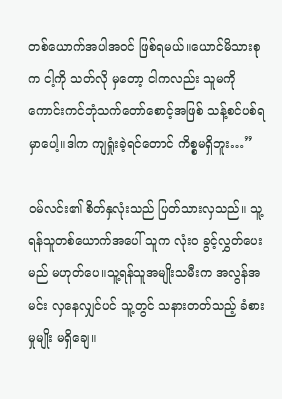တစ်ယောက်အပါအဝင် ဖြစ်ရမယ်။ယောင်မိသားစုက ငါ့ကို သတ်လို မှတော့ ငါကလည်း သူမကို ကောင်းကင်ဘုံသက်တော်စောင့်အဖြစ် သန့်စင်ပစ်ရမှာပေါ့။ဒါက ကျရှုံးခဲ့ရင်တောင် ကိစ္စမရှိဘူး…”

ဝမ်လင်း၏ စိတ်နှလုံးသည် ပြတ်သားလှသည်။ သူ့ရန်သူတစ်ယောက်အပေါ် သူက လုံးဝ ခွင့်လွှတ်ပေးမည် မဟုတ်ပေ။သူ့ရန်သူအမျိုးသမီးက အလွန်အမင်း လှနေလျှင်ပင် သူ့တွင် သနားတတ်သည့် ခံစားမှုမျိုး မရှိချေ။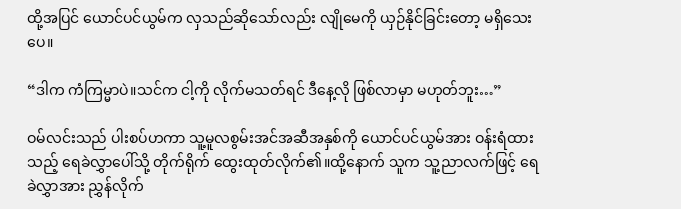ထို့အပြင် ယောင်ပင်ယွမ်က လှသည်ဆိုသော်လည်း လျိုမေကို ယှဉ်နိုင်ခြင်းတော့ မရှိသေးပေ။

“ဒါက ကံကြမ္မာပဲ။သင်က ငါ့ကို လိုက်မသတ်ရင် ဒီနေ့လို ဖြစ်လာမှာ မဟုတ်ဘူး…”

ဝမ်လင်းသည် ပါးစပ်ဟကာ သူ့မူလစွမ်းအင်အဆီအနှစ်ကို ယောင်ပင်ယွမ်အား ဝန်းရံထားသည့် ရေခဲလွှာပေါ်သို့ တိုက်ရိုက် ထွေးထုတ်လိုက်၏။ထို့နောက် သူက သူ့ညာလက်ဖြင့် ရေခဲလွှာအား ညွှန်လိုက်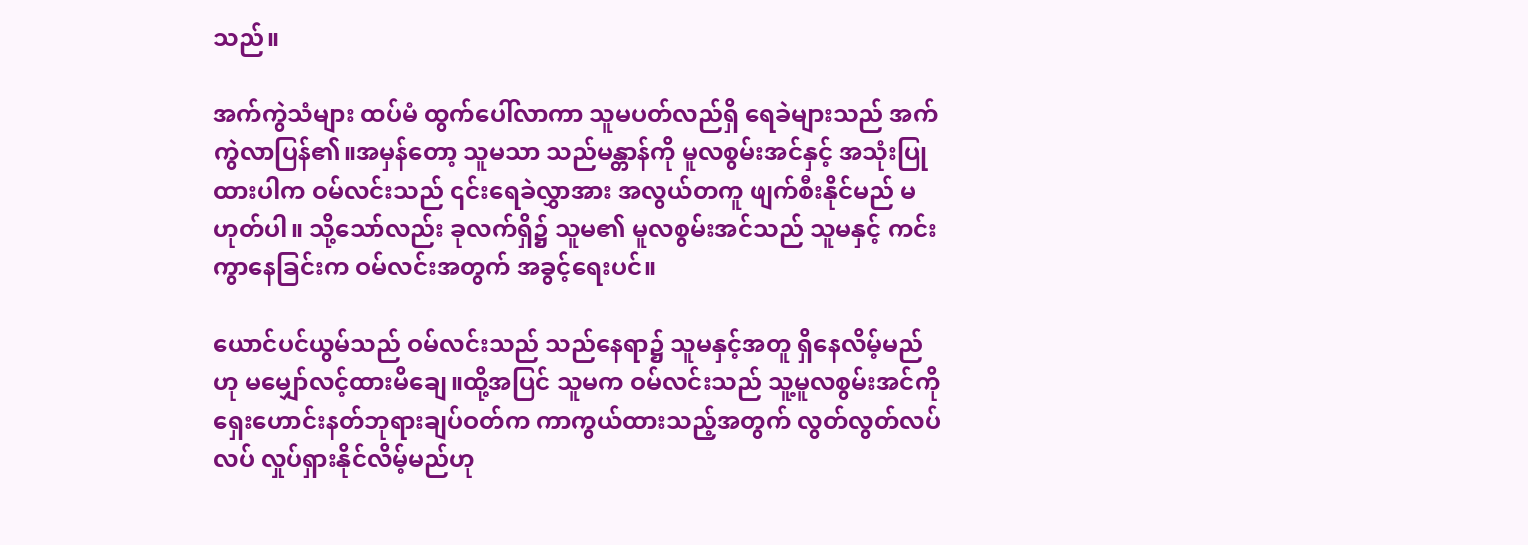သည်။

အက်ကွဲသံများ ထပ်မံ ထွက်ပေါ်လာကာ သူမပတ်လည်ရှိ ရေခဲများသည် အက်ကွဲလာပြန်၏။အမှန်တော့ သူမသာ သည်မန္တာန်ကို မူလစွမ်းအင်နှင့် အသုံးပြုထားပါက ဝမ်လင်းသည် ၎င်းရေခဲလွှာအား အလွယ်တကူ ဖျက်စီးနိုင်မည် မဟုတ်ပါ။ သို့သော်လည်း ခုလက်ရှိ၌ သူမ၏ မူလစွမ်းအင်သည် သူမနှင့် ကင်းကွာနေခြင်းက ဝမ်လင်းအတွက် အခွင့်ရေးပင်။

ယောင်ပင်ယွမ်သည် ဝမ်လင်းသည် သည်နေရာ၌ သူမနှင့်အတူ ရှိနေလိမ့်မည်ဟု မမျှော်လင့်ထားမိချေ။ထို့အပြင် သူမက ဝမ်လင်းသည် သူ့မူလစွမ်းအင်ကို ရှေးဟောင်းနတ်ဘုရားချပ်ဝတ်က ကာကွယ်ထားသည့်အတွက် လွတ်လွတ်လပ်လပ် လှုပ်ရှားနိုင်လိမ့်မည်ဟု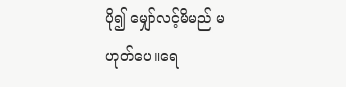ပို၍ မျှော်လင့်မိမည် မဟုတ်ပေ။ရေ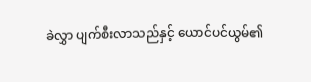ခဲလွှာ ပျက်စီးလာသည်နှင့် ယောင်ပင်ယွမ်၏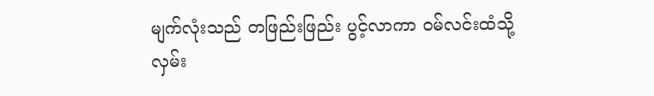မျက်လုံးသည် တဖြည်းဖြည်း ပွင့်လာကာ ဝမ်လင်းထံသို့ လှမ်း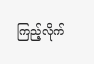ကြည့်လိုက်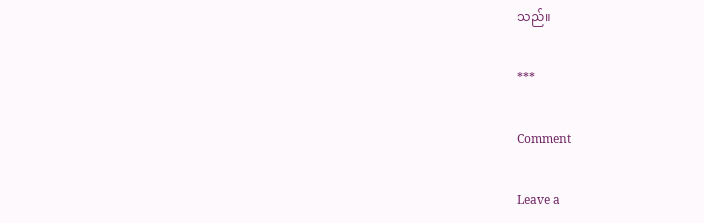သည်။

***

Comment

Leave a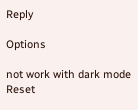Reply

Options

not work with dark mode
Reset